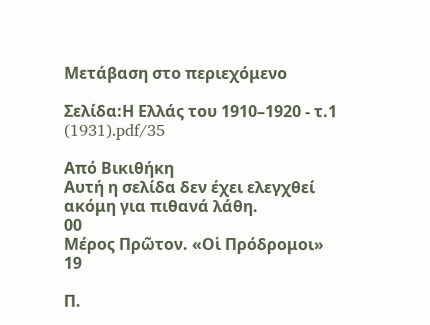Μετάβαση στο περιεχόμενο

Σελίδα:Η Ελλάς του 1910–1920 - τ.1 (1931).pdf/35

Από Βικιθήκη
Αυτή η σελίδα δεν έχει ελεγχθεί ακόμη για πιθανά λάθη.
00
Μέρος Πρῶτον. «Οἱ Πρόδρομοι»
19

Π.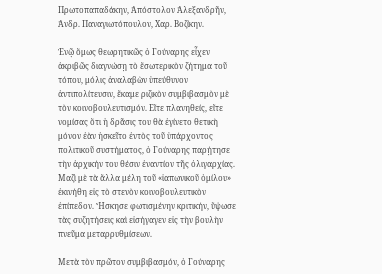Πρωτοπαπαδάκην, Ἀπόστολον Ἀλεξανδρῆν, Ἀνδρ. Παναγιωτόπουλον, Χαρ. Βοζίκην.

Ἐνῷ ὅμως θεωρητικῶς ὁ Γούναρης εἶχεν ἀκριβῶς διαγνώσῃ τὸ ἔσωτερικὸν ζήτημα τοῦ τόπου, μόλις ἀναλαβὼν ὑπεύθυνον ἀντιπολίτευσιν, ἔκαμε ριζικὸν συμβιβασμὸν μὲ τὸν κοινοβουλευτισμόν. Εἴτε πλανηθείς, εἴτε νομίσας ὅτι ἡ δρᾶσις του θὰ ἐγίνετο θετικὴ μόνον ἐὰν ἠσκεῖτο ἐντὸς τοῦ ὑπάρχοντος πολιτικοῦ συστήματος, ὁ Γούναρης παρῄτησε τὴν ἀρχικήν του θέσιν ἐναντίον τῆς ὀλιγαρχίας. Μαζὶ μὲ τὰ ἄλλα μέλη τοῦ «ἰαπωνικοῦ ὁμίλου» ἐκινήθη εἰς τὸ στενὸν κοινοβουλευτικὸν ἐπίπεδον. Ἤσκησε φωτισμένην κριτικήν, ὕψωσε τὰς συζητήσεις καὶ εἰσήγαγεν εἰς τὴν βουλὴν πνεῦμα μεταρρυθμίσεων.

Μετὰ τὸν πρῶτον συμβιβασμόν, ὁ Γούναρης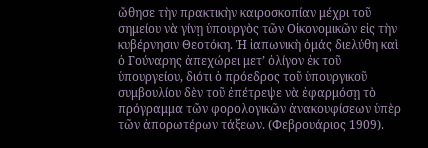ὤθησε τὴν πρακτικὴν καιροσκοπίαν μέχρι τοῦ σημείου νὰ γίνῃ ὑπουργὸς τῶν Οἰκονομικῶν εἰς τὴν κυβέρνησιν Θεοτόκη. Ἡ ἰαπωνικὴ ὁμάς διελύθη καὶ ὁ Γούναρης ἀπεχώρει μετ’ ὀλίγον ἐκ τοῦ ὑπουργείου, διότι ὁ πρόεδρος τοῦ ὑπουργικοῦ συμβουλίου δὲν τοῦ ἐπέτρεψε νὰ ἐφαρμόσῃ τὸ πρόγραμμα τῶν φορολογικῶν ἀνακουφίσεων ὑπὲρ τῶν ἀπορωτέρων τάξεων. (Φεβρουάριος 1909).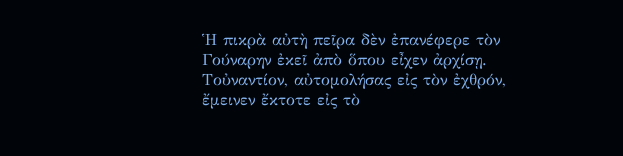Ἡ πικρὰ αὐτὴ πεῖρα δὲν ἐπανέφερε τὸν Γούναρην ἐκεῖ ἀπὸ ὅπου εἶχεν ἀρχίσῃ. Τοὐναντίον, αὐτομολήσας εἰς τὸν ἐχθρόν, ἔμεινεν ἔκτοτε εἰς τὸ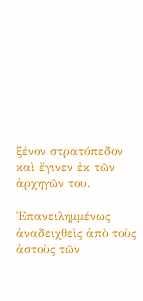ξένον στρατόπεδον καὶ ἔγινεν ἐκ τῶν ἀρχηγῶν του.

Ἐπανειλημμένως ἀναδειχθεὶς ἀπὸ τοὺς ἀστοὺς τῶν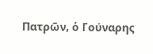Πατρῶν, ὁ Γούναρης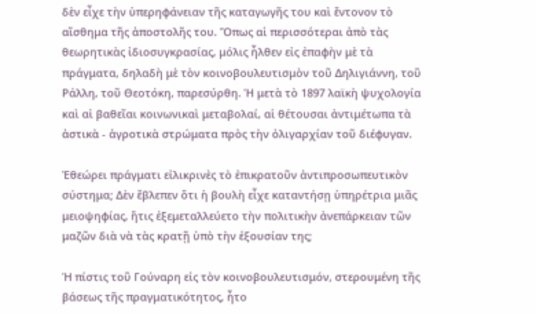δὲν εἶχε τὴν ὑπερηφάνειαν τῆς καταγωγῆς του καὶ ἔντονον τὸ αἴσθημα τῆς ἀποστολῆς του. Ὅπως αἱ περισσότεραι ἀπὸ τὰς θεωρητικὰς ἰδιοσυγκρασίας, μόλις ἦλθεν εἰς ἐπαφὴν μὲ τὰ πράγματα, δηλαδὴ μὲ τὸν κοινοβουλευτισμὸν τοῦ Δηλιγιάννη, τοῦ Ράλλη, τοῦ Θεοτόκη, παρεσύρθη. Ἡ μετὰ τὸ 1897 λαϊκὴ ψυχολογία καὶ αἱ βαθεῖαι κοινωνικαὶ μεταβολαί, αἱ θέτουσαι ἀντιμέτωπα τὰ ἀστικὰ - ἀγροτικὰ στρώματα πρὸς τὴν ὀλιγαρχίαν τοῦ διέφυγαν.

Ἐθεώρει πράγματι εἰλικρινὲς τὸ ἐπικρατοῦν ἀντιπροσωπευτικὸν σύστημα; Δὲν ἔβλεπεν ὅτι ἡ βουλὴ εἶχε καταντήσῃ ὑπηρέτρια μιᾶς μειοψηφίας, ἥτις ἐξεμεταλλεύετο τὴν πολιτικὴν ἀνεπάρκειαν τῶν μαζῶν διὰ νὰ τὰς κρατῇ ὑπὸ τὴν ἐξουσίαν της;

Ἡ πίστις τοῦ Γούναρη εἰς τὸν κοινοβουλευτισμόν, στερουμένη τῆς βάσεως τῆς πραγματικότητος, ἦτο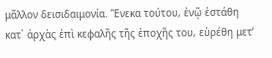μᾶλλον δεισιδαιμονία. Ἕνεκα τούτου, ἐνῷ ἐστάθη κατ᾿ ἀρχὰς ἐπὶ κεφαλῆς τῆς ἐποχῆς του, εὑρέθη μετ’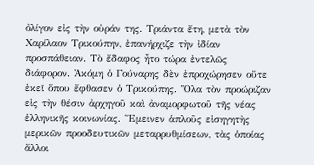ὀλίγον εἰς τὴν οὐράν της. Τριάντα ἔτη, μετὰ τὸν Χαρίλαον Τρικούπην, ἐπανήρχιζε τὴν ἰδίαν προσπάθειαν. Τὸ ἔδαφος ἦτο τώρα ἐντελῶς διάφορον. Ἀκόμη ὁ Γούναρης δὲν ἐπροχώρησεν οὔτε ἐκεῖ ὅπου ἔφθασεν ὁ Τρικούπης. Ὅλα τὸν προώριζαν εἰς τὴν θέσιν ἀρχηγοῦ καὶ ἀναμορφωτοῦ τῆς νέας ἑλληνικῆς κοινωνίας. Ἔμεινεν ἁπλοῦς εἰσηγητὴς μερικῶν προοδευτικῶν μεταρρυθμίσεων, τὰς ὁποίας ἄλλοι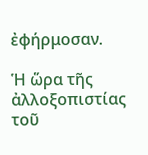ἐφήρμοσαν.

Ἡ ὥρα τῆς ἀλλοξοπιστίας τοῦ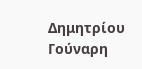Δημητρίου Γούναρη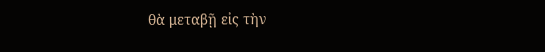θὰ μεταβῇ εἰς τὴν